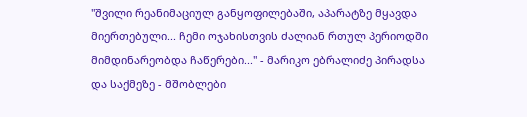"შვილი რეანიმაციულ განყოფილებაში, აპარატზე მყავდა მიერთებული... ჩემი ოჯახისთვის ძალიან რთულ პერიოდში მიმდინარეობდა ჩაწერები..." - მარიკო ებრალიძე პირადსა და საქმეზე - მშობლები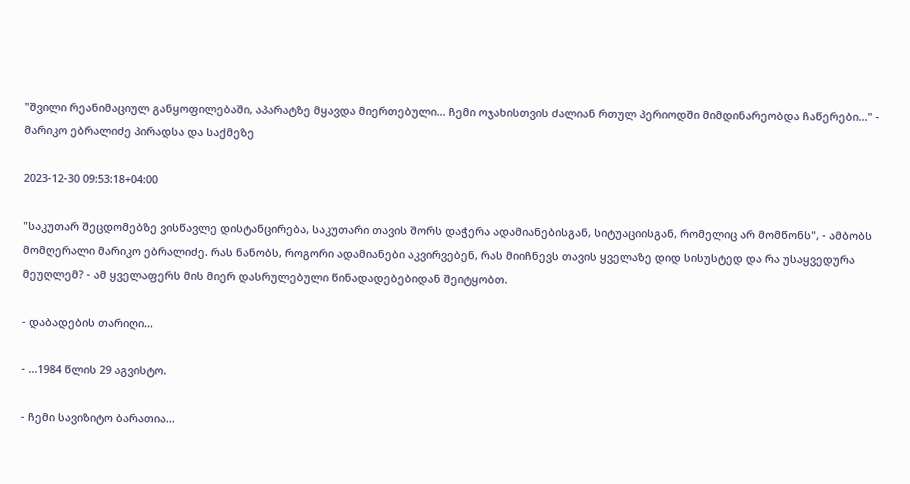"შვილი რეანიმაციულ განყოფილებაში, აპარატზე მყავდა მიერთებული... ჩემი ოჯახისთვის ძალიან რთულ პერიოდში მიმდინარეობდა ჩაწერები..." - მარიკო ებრალიძე პირადსა და საქმეზე

2023-12-30 09:53:18+04:00

"საკუთარ შეცდომებზე ვისწავლე დისტანცირება, საკუთარი თავის შორს დაჭერა ადამიანებისგან, სიტუაციისგან, რომელიც არ მომწონს", - ამბობს მომღერალი მარიკო ებრალიძე. რას ნანობს, როგორი ადამიანები აკვირვებენ, რას მიიჩნევს თავის ყველაზე დიდ სისუსტედ და რა უსაყვედურა მეუღლემ? - ამ ყველაფერს მის მიერ დასრულებული წინადადებებიდან შეიტყობთ.

- დაბადების თარიღი...

- ...1984 წლის 29 აგვისტო.

- ჩემი სავიზიტო ბარათია...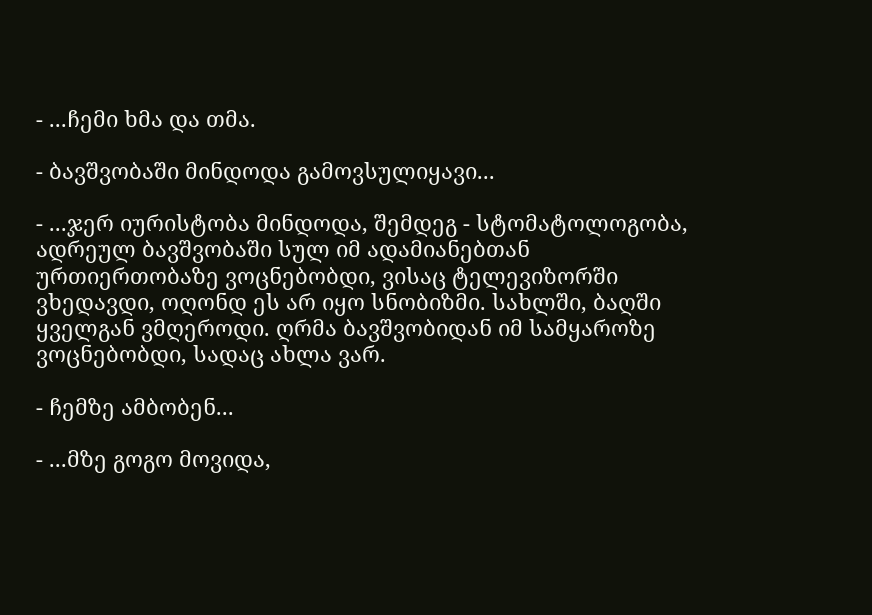- ...ჩემი ხმა და თმა.

- ბავშვობაში მინდოდა გამოვსულიყავი...

- ...ჯერ იურისტობა მინდოდა, შემდეგ - სტომატოლოგობა, ადრეულ ბავშვობაში სულ იმ ადამიანებთან ურთიერთობაზე ვოცნებობდი, ვისაც ტელევიზორში ვხედავდი, ოღონდ ეს არ იყო სნობიზმი. სახლში, ბაღში ყველგან ვმღეროდი. ღრმა ბავშვობიდან იმ სამყაროზე ვოცნებობდი, სადაც ახლა ვარ.

- ჩემზე ამბობენ...

- ...მზე გოგო მოვიდა,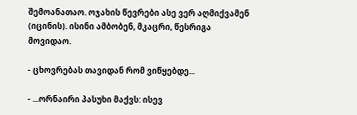შემოანათაო. ოჯახის წევრები ასე ვერ აღმიქვამენ (იცინის). ისინი ამბობენ, მკაცრი, წესრიგა მოვიდაო.

- ცხოვრებას თავიდან რომ ვიწყებდე...

- ...ორნაირი პასუხი მაქვს: ისევ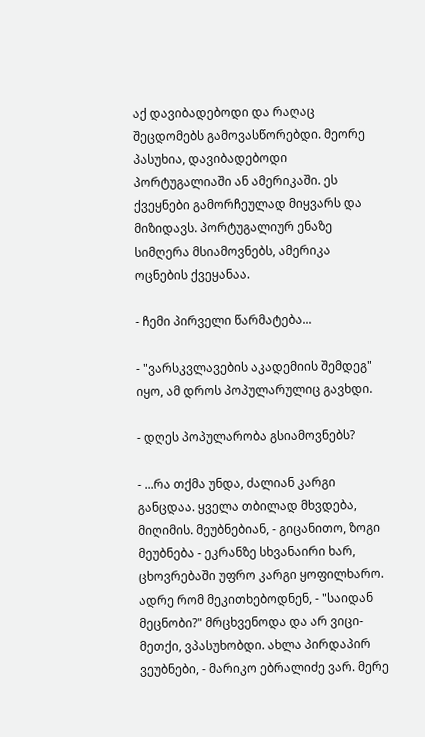აქ დავიბადებოდი და რაღაც შეცდომებს გამოვასწორებდი. მეორე პასუხია, დავიბადებოდი პორტუგალიაში ან ამერიკაში. ეს ქვეყნები გამორჩეულად მიყვარს და მიზიდავს. პორტუგალიურ ენაზე სიმღერა მსიამოვნებს, ამერიკა ოცნების ქვეყანაა.

- ჩემი პირველი წარმატება...

- "ვარსკვლავების აკადემიის შემდეგ" იყო, ამ დროს პოპულარულიც გავხდი.

- დღეს პოპულარობა გსიამოვნებს?

- ...რა თქმა უნდა, ძალიან კარგი განცდაა. ყველა თბილად მხვდება, მიღიმის. მეუბნებიან, - გიცანითო, ზოგი მეუბნება - ეკრანზე სხვანაირი ხარ, ცხოვრებაში უფრო კარგი ყოფილხარო. ადრე რომ მეკითხებოდნენ, - "საიდან მეცნობი?" მრცხვენოდა და არ ვიცი-მეთქი, ვპასუხობდი. ახლა პირდაპირ ვეუბნები, - მარიკო ებრალიძე ვარ. მერე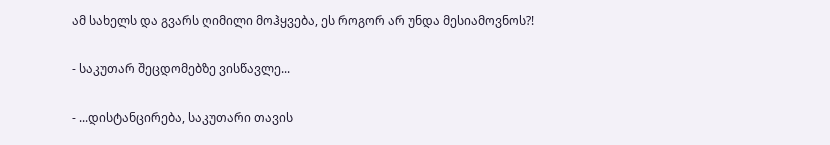ამ სახელს და გვარს ღიმილი მოჰყვება, ეს როგორ არ უნდა მესიამოვნოს?!

- საკუთარ შეცდომებზე ვისწავლე...

- ...დისტანცირება, საკუთარი თავის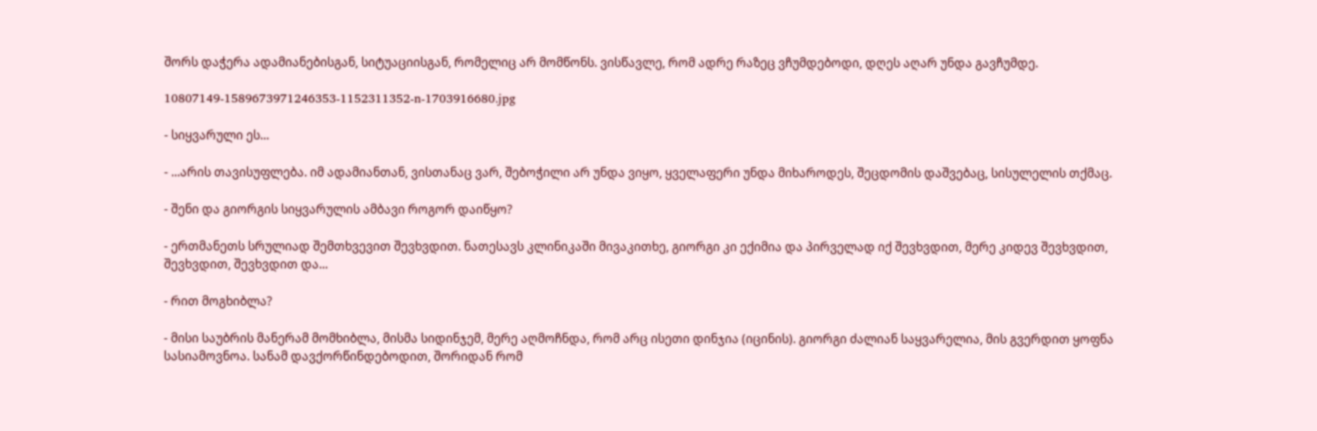შორს დაჭერა ადამიანებისგან, სიტუაციისგან, რომელიც არ მომწონს. ვისწავლე, რომ ადრე რაზეც ვჩუმდებოდი, დღეს აღარ უნდა გავჩუმდე.

10807149-1589673971246353-1152311352-n-1703916680.jpg

- სიყვარული ეს...

- ...არის თავისუფლება. იმ ადამიანთან, ვისთანაც ვარ, შებოჭილი არ უნდა ვიყო, ყველაფერი უნდა მიხაროდეს, შეცდომის დაშვებაც, სისულელის თქმაც.

- შენი და გიორგის სიყვარულის ამბავი როგორ დაიწყო?

- ერთმანეთს სრულიად შემთხვევით შევხვდით. ნათესავს კლინიკაში მივაკითხე, გიორგი კი ექიმია და პირველად იქ შევხვდით, მერე კიდევ შევხვდით, შევხვდით, შევხვდით და...

- რით მოგხიბლა?

- მისი საუბრის მანერამ მომხიბლა, მისმა სიდინჯემ, მერე აღმოჩნდა, რომ არც ისეთი დინჯია (იცინის). გიორგი ძალიან საყვარელია, მის გვერდით ყოფნა სასიამოვნოა. სანამ დავქორწინდებოდით, შორიდან რომ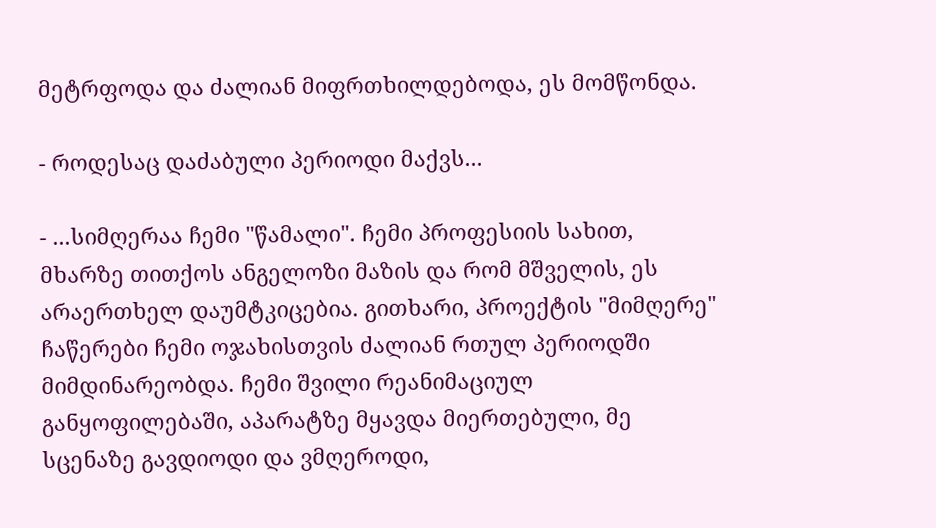მეტრფოდა და ძალიან მიფრთხილდებოდა, ეს მომწონდა.

- როდესაც დაძაბული პერიოდი მაქვს...

- ...სიმღერაა ჩემი "წამალი". ჩემი პროფესიის სახით, მხარზე თითქოს ანგელოზი მაზის და რომ მშველის, ეს არაერთხელ დაუმტკიცებია. გითხარი, პროექტის "მიმღერე" ჩაწერები ჩემი ოჯახისთვის ძალიან რთულ პერიოდში მიმდინარეობდა. ჩემი შვილი რეანიმაციულ განყოფილებაში, აპარატზე მყავდა მიერთებული, მე სცენაზე გავდიოდი და ვმღეროდი,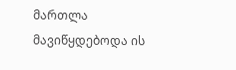მართლა მავიწყდებოდა ის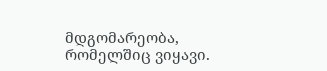მდგომარეობა, რომელშიც ვიყავი.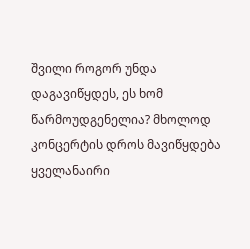შვილი როგორ უნდა დაგავიწყდეს, ეს ხომ წარმოუდგენელია? მხოლოდ კონცერტის დროს მავიწყდება ყველანაირი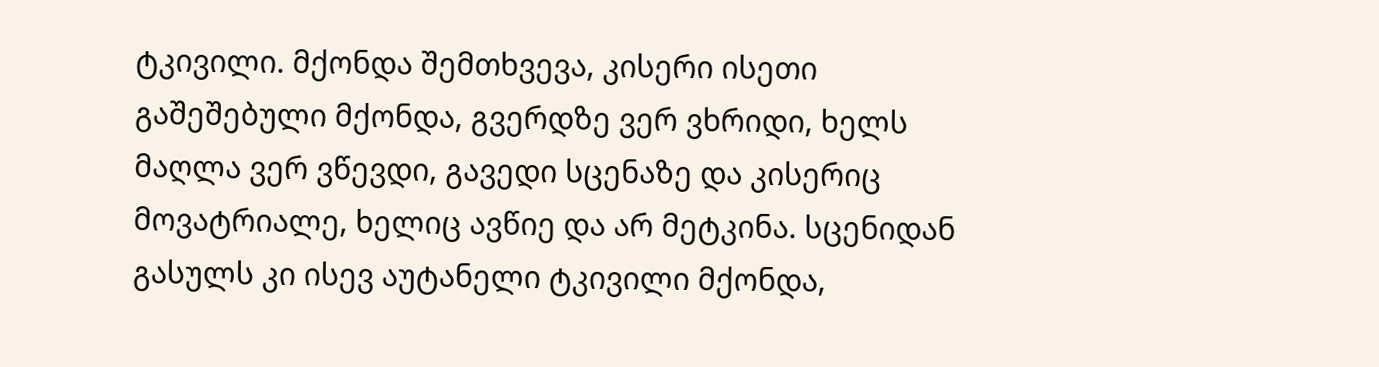ტკივილი. მქონდა შემთხვევა, კისერი ისეთი გაშეშებული მქონდა, გვერდზე ვერ ვხრიდი, ხელს მაღლა ვერ ვწევდი, გავედი სცენაზე და კისერიც მოვატრიალე, ხელიც ავწიე და არ მეტკინა. სცენიდან გასულს კი ისევ აუტანელი ტკივილი მქონდა,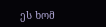ეს ხომ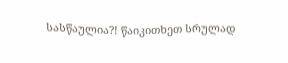სასწაულია?! წაიკითხეთ სრულად